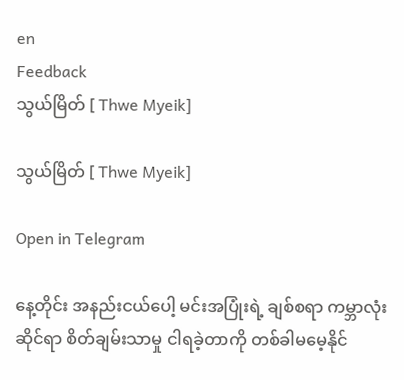en
Feedback
သွယ်မြိတ် [ Thwe Myeik]

သွယ်မြိတ် [ Thwe Myeik]

Open in Telegram

နေ့တိုင်း အနည်းငယ်ပေါ့ မင်းအပြုံးရဲ့ ချစ်စရာ ကမ္ဘာလုံးဆိုင်ရာ စိတ်ချမ်းသာမှု ငါရခဲ့တာကို တစ်ခါမမေ့နိုင်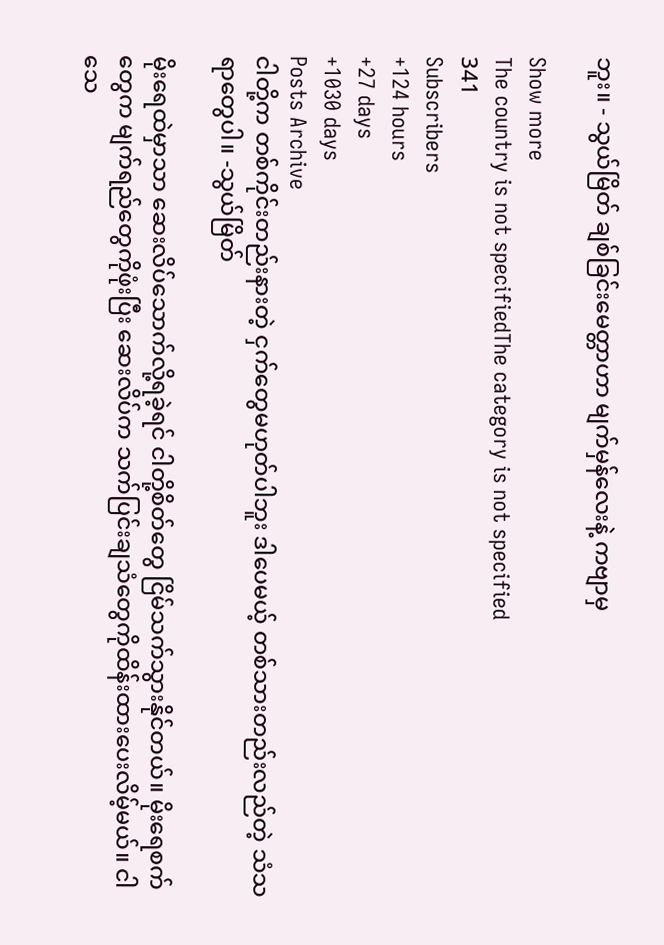ဘူး။ - သွယ်မြိတ် ချစ်ခြင်းမေတ္တာဟာ မျက်မှန်လေးနဲ့ ကဗျာမှ

Show more
The country is not specifiedThe category is not specified
341
Subscribers
+124 hours
+27 days
+1030 days
Posts Archive
ငါတို့က တစ်ကိုင်းတည်းနားတဲ့ ငှက်တွေမဟုတ်ပါဘူး ဒါပေမယ့် တစ်သားတည်းလည်တဲ့ သံသရာတွေပါ။ -သွယ်မြိတ်

မိုးရေထဲမှာသာ ဆေးလိပ်သောက်လို့ရခဲ့ရင် ငါတို့စိတ်တွေ ငြိမ်သက်သွားနိုင်တယ်။ မိုးရေစက်တွေက မျက်ရည်တွေကိုဖုံးပြီး ဆေးလိပ်က သက်ပြင်းချသံတွေကိုထိန်းထားပေးလိမ့်မယ်။ ငါသေ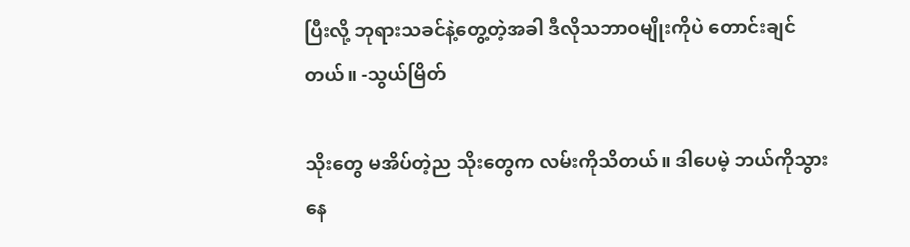ပြီးလို့ ဘုရားသခင်နဲ့တွေ့တဲ့အခါ ဒီလိုသဘာဝမျိုးကိုပဲ တောင်းချင်တယ်။ -သွယ်မြိတ်

သိုးတွေ မအိပ်တဲ့ည သိုးတွေက လမ်းကိုသိတယ်။ ဒါပေမဲ့ ဘယ်ကိုသွားနေ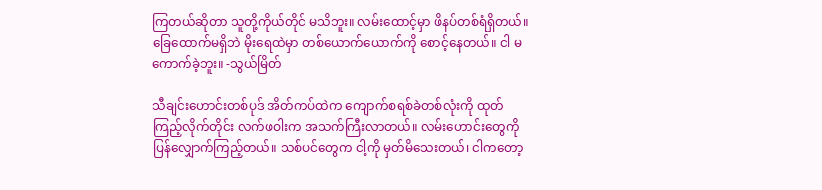ကြတယ်ဆိုတာ သူတို့ကိုယ်တိုင် မသိဘူး။ လမ်းထောင့်မှာ ဖိနပ်တစ်ရံရှိတယ်။ ခြေထောက်မရှိဘဲ မိုးရေထဲမှာ တစ်ယောက်ယောက်ကို စောင့်နေတယ်။ ငါ မကောက်ခဲ့ဘူး။ -သွယ်မြိတ်

သီချင်းဟောင်းတစ်ပုဒ် အိတ်ကပ်ထဲက ကျောက်စရစ်ခဲတစ်လုံးကို ထုတ်ကြည့်လိုက်တိုင်း လက်ဖဝါးက အသက်ကြီးလာတယ်။ လမ်းဟောင်းတွေကို ပြန်လျှောက်ကြည့်တယ်။ သစ်ပင်တွေက ငါ့ကို မှတ်မိသေးတယ်၊ ငါကတော့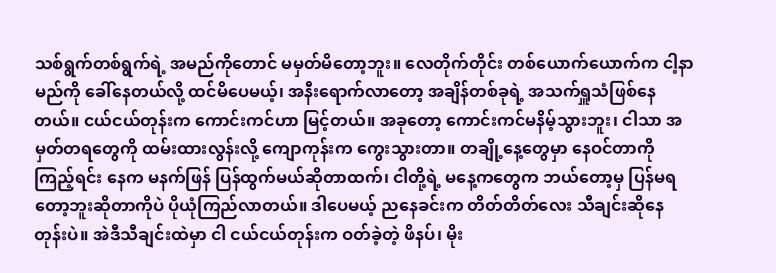သစ်ရွက်တစ်ရွက်ရဲ့ အမည်ကိုတောင် မမှတ်မိတော့ဘူး။ လေတိုက်တိုင်း တစ်ယောက်ယောက်က ငါ့နာမည်ကို ခေါ်နေတယ်လို့ ထင်မိပေမယ့်၊ အနီးရောက်လာတော့ အချိန်တစ်ခုရဲ့ အသက်ရှူသံဖြစ်နေတယ်။ ငယ်ငယ်တုန်းက ကောင်းကင်ဟာ မြင့်တယ်။ အခုတော့ ကောင်းကင်မနိမ့်သွားဘူး၊ ငါသာ အမှတ်တရတွေကို ထမ်းထားလွန်းလို့ ကျောကုန်းက ကွေးသွားတာ။ တချို့နေ့တွေမှာ နေဝင်တာကို ကြည့်ရင်း နေက မနက်ဖြန် ပြန်ထွက်မယ်ဆိုတာထက်၊ ငါတို့ရဲ့ မနေ့ကတွေက ဘယ်တော့မှ ပြန်မရတော့ဘူးဆိုတာကိုပဲ ပိုယုံကြည်လာတယ်။ ဒါပေမယ့် ညနေခင်းက တိတ်တိတ်လေး သီချင်းဆိုနေတုန်းပဲ။ အဲဒီသီချင်းထဲမှာ ငါ ငယ်ငယ်တုန်းက ဝတ်ခဲ့တဲ့ ဖိနပ်၊ မိုး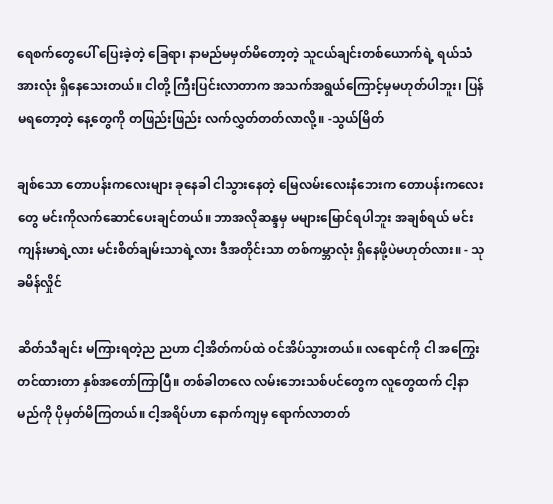ရေစက်တွေပေါ် ပြေးခဲ့တဲ့ ခြေရာ၊ နာမည်မမှတ်မိတော့တဲ့ သူငယ်ချင်းတစ်ယောက်ရဲ့ ရယ်သံ အားလုံး ရှိနေသေးတယ်။ ငါတို့ ကြီးပြင်းလာတာက အသက်အရွယ်ကြောင့်မှမဟုတ်ပါဘူး၊ ပြန်မရတော့တဲ့ နေ့တွေကို တဖြည်းဖြည်း လက်လွှတ်တတ်လာလို့။ -သွယ်မြိတ်

ချစ်သော တောပန်းကလေးများ ခုနေခါ ငါသွားနေတဲ့ မြေလမ်းလေးနံဘေးက တောပန်းကလေးတွေ မင်းကိုလက်ဆောင်ပေးချင်တယ်။ ဘာအလိုဆန္ဒမှ မများမြောင်ရပါဘူး အချစ်ရယ် မင်းကျန်းမာရဲ့လား မင်းစိတ်ချမ်းသာရဲ့လား ဒီအတိုင်းသာ တစ်ကမ္ဘာလုံး ရှိနေဖို့ပဲမဟုတ်လား။ - သုခမိန်လှိုင်

ဆိတ်သီချင်း မကြားရတဲ့ည ညဟာ ငါ့အိတ်ကပ်ထဲ ဝင်အိပ်သွားတယ်။ လရောင်ကို ငါ အကြွေးတင်ထားတာ နှစ်အတော်ကြာပြီ။ တစ်ခါတလေ လမ်းဘေးသစ်ပင်တွေက လူတွေထက် ငါ့နာမည်ကို ပိုမှတ်မိကြတယ်။ ငါ့အရိပ်ဟာ နောက်ကျမှ ရောက်လာတတ်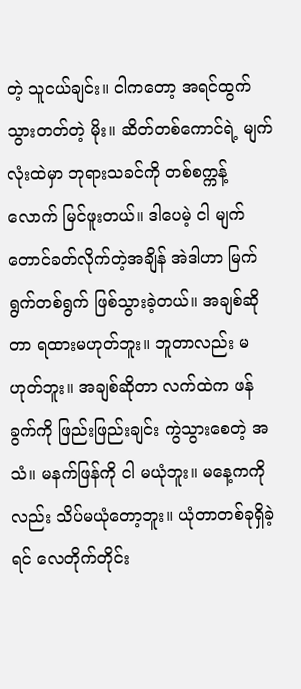တဲ့ သူငယ်ချင်း။ ငါကတော့ အရင်ထွက်သွားတတ်တဲ့ မိုး။ ဆိတ်တစ်ကောင်ရဲ့ မျက်လုံးထဲမှာ ဘုရားသခင်ကို တစ်စက္ကန့်လောက် မြင်ဖူးတယ်။ ဒါပေမဲ့ ငါ မျက်တောင်ခတ်လိုက်တဲ့အချိန် အဲဒါဟာ မြက်ရွက်တစ်ရွက် ဖြစ်သွားခဲ့တယ်။ အချစ်ဆိုတာ ရထားမဟုတ်ဘူး။ ဘူတာလည်း မဟုတ်ဘူး။ အချစ်ဆိုတာ လက်ထဲက ဖန်ခွက်ကို ဖြည်းဖြည်းချင်း ကွဲသွားစေတဲ့ အသံ။ မနက်ဖြန်ကို ငါ မယုံဘူး။ မနေ့ကကိုလည်း သိပ်မယုံတော့ဘူး။ ယုံတာတစ်ခုရှိခဲ့ရင် လေတိုက်တိုင်း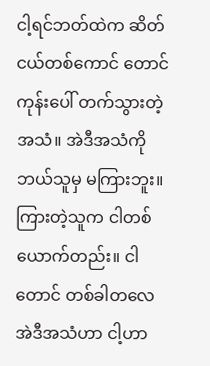ငါ့ရင်ဘတ်ထဲက ဆိတ်ငယ်တစ်ကောင် တောင်ကုန်းပေါ် တက်သွားတဲ့ အသံ။ အဲဒီအသံကို ဘယ်သူမှ မကြားဘူး။ ကြားတဲ့သူက ငါတစ်ယောက်တည်း။ ငါတောင် တစ်ခါတလေ အဲဒီအသံဟာ ငါ့ဟာ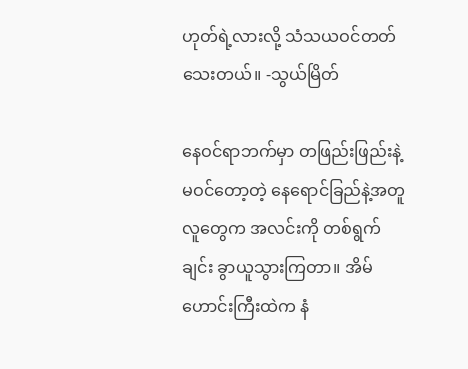ဟုတ်ရဲ့လားလို့ သံသယဝင်တတ်သေးတယ်။ -သွယ်မြိတ်

နေဝင်ရာဘက်မှာ တဖြည်းဖြည်းနဲ့ မဝင်တော့တဲ့ နေရောင်ခြည်နဲ့အတူ လူတွေက အလင်းကို တစ်ရွက်ချင်း ခွာယူသွားကြတာ။ အိမ်ဟောင်းကြီးထဲက နံ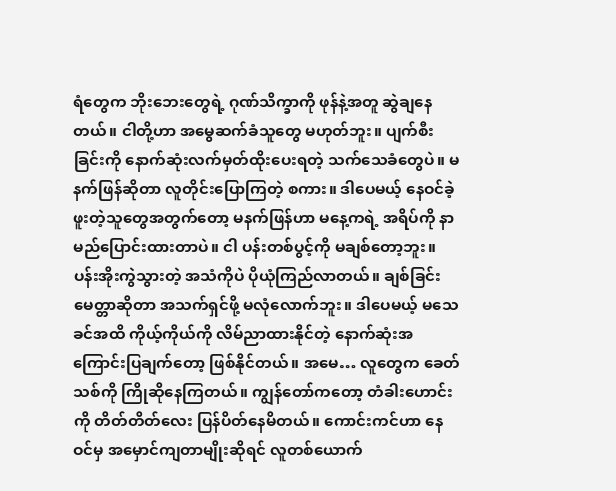ရံတွေက ဘိုးဘေးတွေရဲ့ ဂုဏ်သိက္ခာကို ဖုန်နဲ့အတူ ဆွဲချနေတယ်။ ငါတို့ဟာ အမွေဆက်ခံသူတွေ မဟုတ်ဘူး။ ပျက်စီးခြင်းကို နောက်ဆုံးလက်မှတ်ထိုးပေးရတဲ့ သက်သေခံတွေပဲ။ မနက်ဖြန်ဆိုတာ လူတိုင်းပြောကြတဲ့ စကား။ ဒါပေမယ့် နေဝင်ခဲ့ဖူးတဲ့သူတွေအတွက်တော့ မနက်ဖြန်ဟာ မနေ့ကရဲ့ အရိပ်ကို နာမည်ပြောင်းထားတာပဲ။ ငါ ပန်းတစ်ပွင့်ကို မချစ်တော့ဘူး။ ပန်းအိုးကွဲသွားတဲ့ အသံကိုပဲ ပိုယုံကြည်လာတယ်။ ချစ်ခြင်းမေတ္တာဆိုတာ အသက်ရှင်ဖို့ မလုံလောက်ဘူး။ ဒါပေမယ့် မသေခင်အထိ ကိုယ့်ကိုယ်ကို လိမ်ညာထားနိုင်တဲ့ နောက်ဆုံးအကြောင်းပြချက်တော့ ဖြစ်နိုင်တယ်။ အမေ… လူတွေက ခေတ်သစ်ကို ကြိုဆိုနေကြတယ်။ ကျွန်တော်ကတော့ တံခါးဟောင်းကို တိတ်တိတ်လေး ပြန်ပိတ်နေမိတယ်။ ကောင်းကင်ဟာ နေဝင်မှ အမှောင်ကျတာမျိုးဆိုရင် လူတစ်ယောက်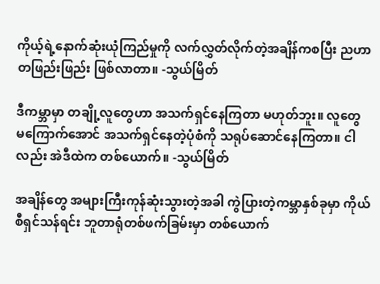ကိုယ့်ရဲ့နောက်ဆုံးယုံကြည်မှုကို လက်လွှတ်လိုက်တဲ့အချိန်ကစပြီး ညဟာ တဖြည်းဖြည်း ဖြစ်လာတာ။ -သွယ်မြိတ်

ဒီကမ္ဘာမှာ တချို့လူတွေဟာ အသက်ရှင်နေကြတာ မဟုတ်ဘူး။ လူတွေ မကြောက်အောင် အသက်ရှင်နေတဲ့ပုံစံကို သရုပ်ဆောင်နေကြတာ။ ငါလည်း အဲဒီထဲက တစ်ယောက်။ -သွယ်မြိတ်

အချိန်တွေ အများကြီးကုန်ဆုံးသွားတဲ့အခါ ကွဲပြားတဲ့ကမ္ဘာနှစ်ခုမှာ ကိုယ်စီရှင်သန်ရင်း ဘူတာရုံတစ်ဖက်ခြမ်းမှာ တစ်ယောက်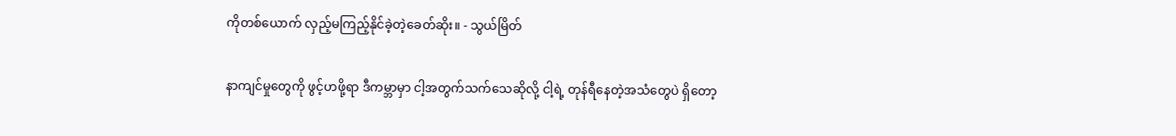ကိုတစ်ယောက် လှည့်မကြည့်နိုင်ခဲ့တဲ့ခေတ်ဆိုး။ - သွယ်မြိတ်

နာကျင်မှုတွေကို ဖွင့်ဟဖို့ရာ ဒီကမ္ဘာမှာ ငါ့အတွက်သက်သေဆိုလို့ ငါ့ရဲ့ တုန်ရီနေတဲ့အသံတွေပဲ ရှိတော့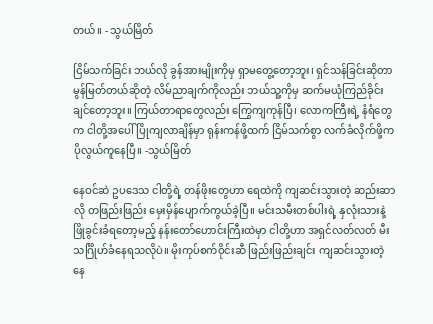တယ်။ - သွယ်မြိတ်

ငြိမ်သက်ခြင်း ဘယ်လို ခွန်အားမျိုးကိုမှ ရှာမတွေ့တော့ဘူး၊ ရှင်သန်ခြင်းဆိုတာ မွန်မြတ်တယ်ဆိုတဲ့ လိမ်ညာချက်ကိုလည်း ဘယ်သူ့ကိုမှ ဆက်မယုံကြည်ခိုင်းချင်တော့ဘူး။ ကြယ်တာရာတွေလည်း ကြွေကျကုန်ပြီ၊ လောကကြီးရဲ့ နံရံတွေက ငါတို့အပေါ် ပြိုကျလာချိန်မှာ ရုန်းကန်ဖို့ထက် ငြိမ်သက်စွာ လက်ခံလိုက်ဖို့က ပိုလွယ်ကူနေပြီ။ -သွယ်မြိတ်

နေဝင်ဆဲ ဥပဒေသ ငါတို့ရဲ့ တန်ဖိုးတွေဟာ ရေထဲကို ကျဆင်းသွားတဲ့ ဆည်းဆာလို တဖြည်းဖြည်း မှေးမှိန်ပျောက်ကွယ်ခဲ့ပြီ။ မင်းသမီးတစ်ပါးရဲ့ နှလုံးသားနဲ့ ဖြိုခွင်းခံရတော့မည့် နန်းတော်ဟောင်းကြီးထဲမှာ ငါတို့ဟာ အရှင်လတ်လတ် မီးသင်္ဂြိုဟ်ခံနေရသလိုပဲ။ မိုးကုပ်စက်ဝိုင်းဆီ ဖြည်းဖြည်းချင်း ကျဆင်းသွားတဲ့ နေ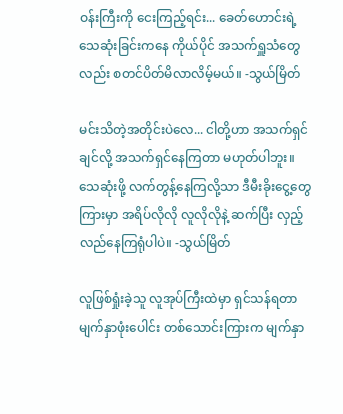ဝန်းကြီးကို ငေးကြည့်ရင်း... ခေတ်ဟောင်းရဲ့ သေဆုံးခြင်းကနေ ကိုယ်ပိုင် အသက်ရှူသံတွေလည်း စတင်ပိတ်မိလာလိမ့်မယ်။ -သွယ်မြိတ်

မင်းသိတဲ့အတိုင်းပဲလေ... ငါတို့ဟာ အသက်ရှင်ချင်လို့ အသက်ရှင်နေကြတာ မဟုတ်ပါဘူး။ သေဆုံးဖို့ လက်တွန့်နေကြလို့သာ ဒီမီးခိုးငွေ့တွေကြားမှာ အရိပ်လိုလို လူလိုလိုနဲ့ ဆက်ပြီး လှည့်လည်နေကြရုံပါပဲ။ -သွယ်မြိတ်

လူဖြစ်ရှုံးခဲ့သူ လူအုပ်ကြီးထဲမှာ ရှင်သန်ရတာ မျက်နှာဖုံးပေါင်း တစ်သောင်းကြားက မျက်နှာ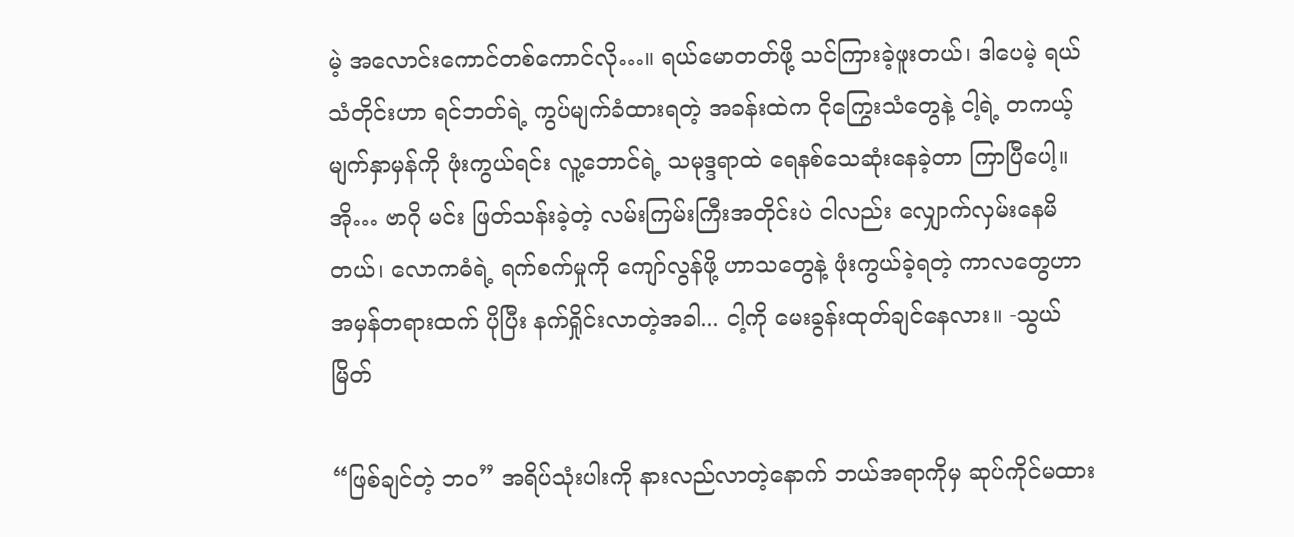မဲ့ အလောင်းကောင်တစ်ကောင်လို…။ ရယ်မောတတ်ဖို့ သင်ကြားခဲ့ဖူးတယ်၊ ဒါပေမဲ့ ရယ်သံတိုင်းဟာ ရင်ဘတ်ရဲ့ ကွပ်မျက်ခံထားရတဲ့ အခန်းထဲက ငိုကြွေးသံတွေနဲ့ ငါ့ရဲ့ တကယ့်မျက်နှာမှန်ကို ဖုံးကွယ်ရင်း လူ့ဘောင်ရဲ့ သမုဒ္ဒရာထဲ ရေနစ်သေဆုံးနေခဲ့တာ ကြာပြီပေါ့။ အို… ဗာဂို မင်း ဖြတ်သန်းခဲ့တဲ့ လမ်းကြမ်းကြီးအတိုင်းပဲ ငါလည်း လျှောက်လှမ်းနေမိတယ်၊ လောကဓံရဲ့ ရက်စက်မှုကို ကျော်လွန်ဖို့ ဟာသတွေနဲ့ ဖုံးကွယ်ခဲ့ရတဲ့ ကာလတွေဟာ အမှန်တရားထက် ပိုပြီး နက်ရှိုင်းလာတဲ့အခါ... ငါ့ကို မေးခွန်းထုတ်ချင်နေလား။ -သွယ်မြိတ်

“ဖြစ်ချင်တဲ့ ဘဝ” အရိပ်သုံးပါးကို နားလည်လာတဲ့နောက် ဘယ်အရာကိုမှ ဆုပ်ကိုင်မထား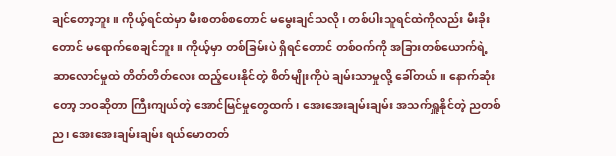ချင်တော့ဘူး။ ကိုယ့်ရင်ထဲမှာ မီးစတစ်စတောင် မမွေးချင်သလို၊ တစ်ပါးသူရင်ထဲကိုလည်း မီးခိုးတောင် မရောက်စေချင်ဘူး။ ကိုယ့်မှာ တစ်ခြမ်းပဲ ရှိရင်တောင် တစ်ဝက်ကို အခြားတစ်ယောက်ရဲ့ ဆာလောင်မှုထဲ တိတ်တိတ်လေး ထည့်ပေးနိုင်တဲ့ စိတ်မျိုးကိုပဲ ချမ်းသာမှုလို့ ခေါ်တယ်။ နောက်ဆုံးတော့ ဘဝဆိုတာ ကြီးကျယ်တဲ့ အောင်မြင်မှုတွေထက်၊ အေးအေးချမ်းချမ်း အသက်ရှူနိုင်တဲ့ ညတစ်ည၊ အေးအေးချမ်းချမ်း ရယ်မောတတ်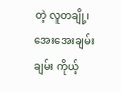တဲ့ လူတချို့၊ အေးအေးချမ်းချမ်း ကိုယ့်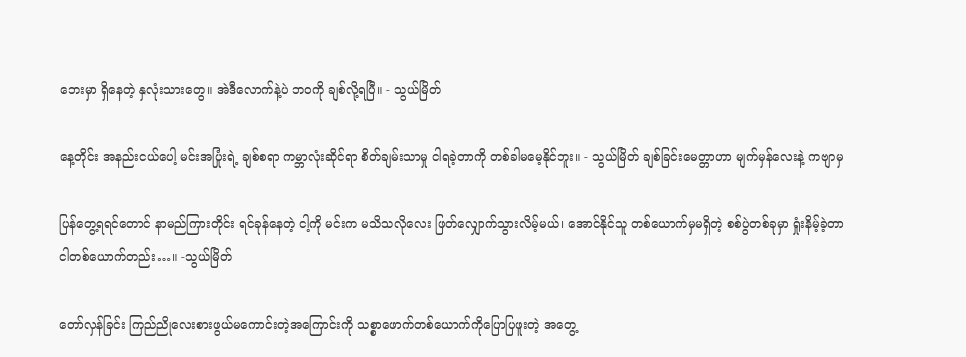ဘေးမှာ ရှိနေတဲ့ နှလုံးသားတွေ။ အဲဒီလောက်နဲ့ပဲ ဘဝကို ချစ်လို့ရပြီ။ - သွယ်မြိတ်

နေ့တိုင်း အနည်းငယ်ပေါ့ မင်းအပြုံးရဲ့ ချစ်စရာ ကမ္ဘာလုံးဆိုင်ရာ စိတ်ချမ်းသာမှု ငါရခဲ့တာကို တစ်ခါမမေ့နိုင်ဘူး။ - သွယ်မြိတ် ချစ်ခြင်းမေတ္တာဟာ မျက်မှန်လေးနဲ့ ကဗျာမှ

ပြန်တွေ့ရရင်တောင် နာမည်ကြားတိုင်း ရင်ခုန်နေတဲ့ ငါ့ကို မင်းက မသိသလိုလေး ဖြတ်လျှောက်သွားလိမ့်မယ်၊ အောင်နိုင်သူ တစ်ယောက်မှမရှိတဲ့ စစ်ပွဲတစ်ခုမှာ ရှုံးနိမ့်ခဲ့တာ ငါတစ်ယောက်တည်း…။ -သွယ်မြိတ်

တော်လှန်ခြင်း ကြည်ညိုလေးစားဖွယ်မကောင်းတဲ့အကြောင်းကို သစ္စာဖောက်တစ်ယောက်ကိုပြောပြဖူးတဲ့ အတွေ့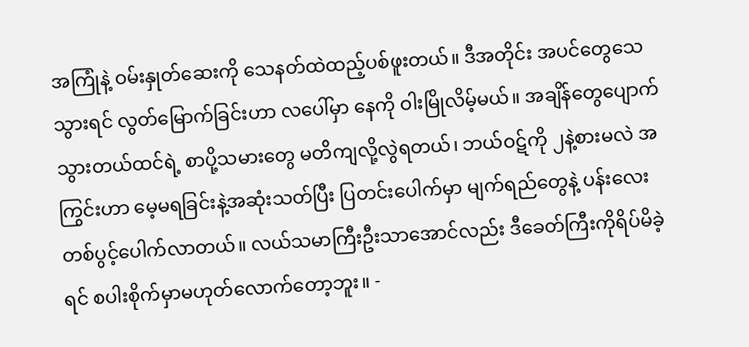အကြုံနဲ့ ဝမ်းနှုတ်ဆေးကို သေနတ်ထဲထည့်ပစ်ဖူးတယ်။ ဒီအတိုင်း အပင်တွေသေသွားရင် လွတ်မြောက်ခြင်းဟာ လပေါ်မှာ နေကို ဝါးမြိုလိမ့်မယ်။ အချိန်တွေပျောက်သွားတယ်ထင်ရဲ့ စာပို့သမားတွေ မတိကျလို့လွဲရတယ်၊ ဘယ်ဝဋ်ကို ၂နဲ့စားမလဲ အကြွင်းဟာ မေ့မရခြင်းနဲ့အဆုံးသတ်ပြီး ပြတင်းပေါက်မှာ မျက်ရည်တွေနဲ့ ပန်းလေးတစ်ပွင့်ပေါက်လာတယ်။ လယ်သမာကြီးဦးသာအောင်လည်း ဒီခေတ်ကြီးကိုရိပ်မိခဲ့ရင် စပါးစိုက်မှာမဟုတ်လောက်တော့ဘူး။ -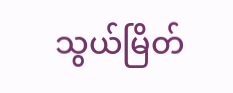သွယ်မြိတ်